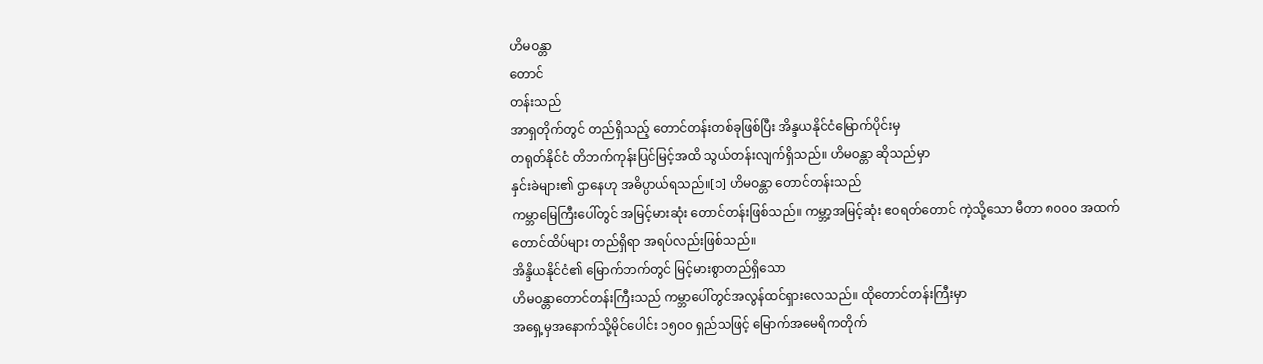ဟိမဝန္တာ
တောင်
တန်းသည်
အာရှတိုက်တွင် တည်ရှိသည့် တောင်တန်းတစ်ခုဖြစ်ပြီး အိန္ဒယနိုင်ငံမြောက်ပိုင်းမှ
တရုတ်နိုင်ငံ တိဘက်ကုန်းပြင်မြင့်အထိ သွယ်တန်းလျက်ရှိသည်။ ဟိမဝန္တာ ဆိုသည်မှာ
နှင်းခဲများ၏ ဌာနေဟု အဓိပ္ပာယ်ရသည်။[၁] ဟိမဝန္တာ တောင်တန်းသည်
ကမ္ဘာမြေကြီးပေါ်တွင် အမြင့်မားဆုံး တောင်တန်းဖြစ်သည်။ ကမ္ဘာ့အမြင့်ဆုံး ဧဝရတ်တောင် ကဲ့သို့သော မီတာ ၈၀၀၀ အထက်
တောင်ထိပ်များ တည်ရှိရာ အရပ်လည်းဖြစ်သည်။
အိန္ဒိယနိုင်ငံ၏ မြောက်ဘက်တွင် မြင့်မားစွာတည်ရှိသော
ဟိမဝန္တာတောင်တန်းကြီးသည် ကမ္ဘာပေါ်တွင်အလွန်ထင်ရှားလေသည်။ ထိုတောင်တန်းကြီးမှာ
အရှေ့မှအနောက်သို့မိုင်ပေါင်း ၁၅ဝဝ ရှည်သဖြင့် မြောက်အမေရိကတိုက်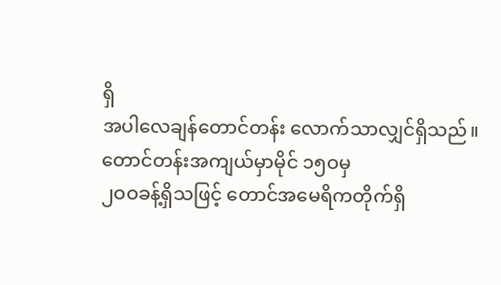ရှိ
အပါလေချန်တောင်တန်း လောက်သာလျှင်ရှိသည်။ တောင်တန်းအကျယ်မှာမိုင် ၁၅ဝမှ
၂ဝဝခန့်ရှိသဖြင့် တောင်အမေရိကတိုက်ရှိ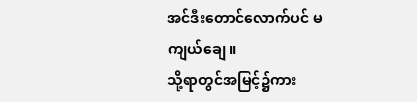အင်ဒီးတောင်လောက်ပင် မကျယ်ချေ။
သို့ရာတွင်အမြင့်၌ကား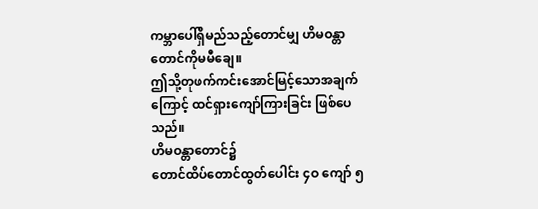ကမ္ဘာပေါ်ရှိမည်သည့်တောင်မျှ ဟိမဝန္တာတောင်ကိုမမီချေ။
ဤသို့တုဖက်ကင်းအောင်မြင့်သောအချက်ကြောင့် ထင်ရှားကျော်ကြားခြင်း ဖြစ်ပေသည်။
ဟိမဝန္တာတောင်၌
တောင်ထိပ်တောင်ထွတ်ပေါင်း ၄ဝ ကျော် ၅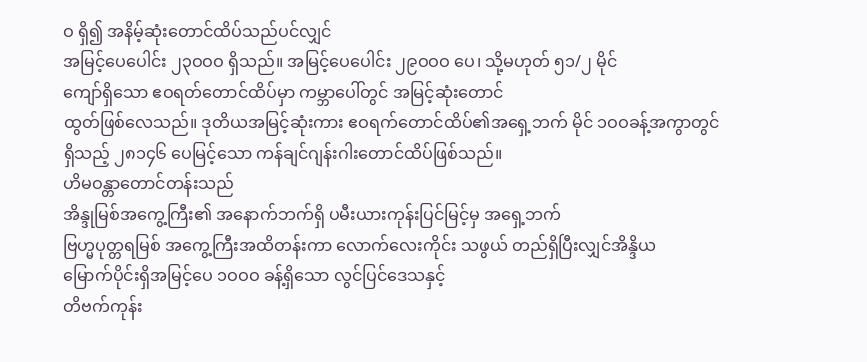ဝ ရှိ၍ အနိမ့်ဆုံးတောင်ထိပ်သည်ပင်လျှင်
အမြင့်ပေပေါင်း ၂၃ဝဝဝ ရှိသည်။ အမြင့်ပေပေါင်း ၂၉ဝဝဝ ပေ၊ သို့မဟုတ် ၅၁/၂ မိုင်
ကျော်ရှိသော ဧဝရတ်တောင်ထိပ်မှာ ကမ္ဘာပေါ်တွင် အမြင့်ဆုံးတောင်
ထွတ်ဖြစ်လေသည်။ ဒုတိယအမြင့်ဆုံးကား ဧဝရက်တောင်ထိပ်၏အရှေ့ဘက် မိုင် ၁ဝဝခန့်အကွာတွင်
ရှိသည့် ၂၈၁၄၆ ပေမြင့်သော ကန်ချင်ဂျန်းဂါးတောင်ထိပ်ဖြစ်သည်။
ဟိမဝန္တာတောင်တန်းသည်
အိန္ဒုမြစ်အကွေ့ကြီး၏ အနောက်ဘက်ရှိ ပမီးယားကုန်းပြင်မြင့်မှ အရှေ့ဘက်
ဗြဟ္မပုတ္တရမြစ် အကွေ့ကြီးအထိတန်းကာ လောက်လေးကိုင်း သဖွယ် တည်ရှိပြီးလျှင်အိန္ဒိယ
မြောက်ပိုင်းရှိအမြင့်ပေ ၁ဝဝဝ ခန့်ရှိသော လွင်ပြင်ဒေသနှင့်
တိဗက်ကုန်း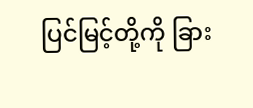ပြင်မြင့်တို့ကို ခြား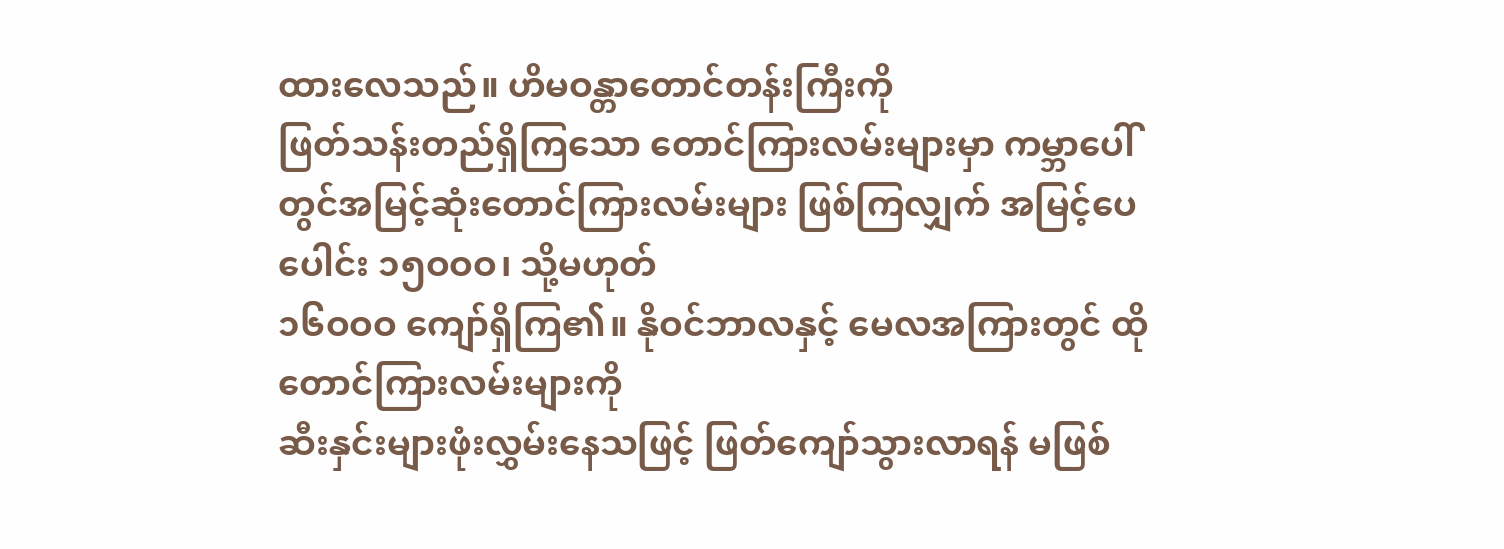ထားလေသည်။ ဟိမဝန္တာတောင်တန်းကြီးကို
ဖြတ်သန်းတည်ရှိကြသော တောင်ကြားလမ်းများမှာ ကမ္ဘာပေါ်
တွင်အမြင့်ဆုံးတောင်ကြားလမ်းများ ဖြစ်ကြလျှက် အမြင့်ပေပေါင်း ၁၅ဝဝဝ၊ သို့မဟုတ်
၁၆ဝဝဝ ကျော်ရှိကြ၏။ နိုဝင်ဘာလနှင့် မေလအကြားတွင် ထိုတောင်ကြားလမ်းများကို
ဆီးနှင်းများဖုံးလွှမ်းနေသဖြင့် ဖြတ်ကျော်သွားလာရန် မဖြစ်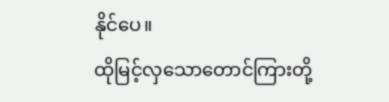နိုင်ပေ။
ထိုမြင့်လှသောတောင်ကြားတို့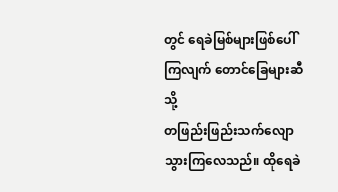တွင် ရေခဲမြစ်များဖြစ်ပေါ်ကြလျက် တောင်ခြေများဆီသို့
တဖြည်းဖြည်းသက်လျောသွားကြလေသည်။ ထိုရေခဲ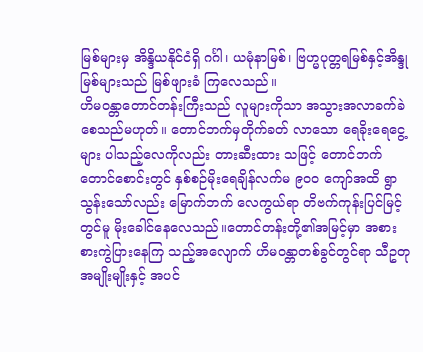မြစ်များမှ အိန္ဒိယနိုင်ငံရှိ ဂင်္ဂါ၊ ယမုံနာမြစ်၊ ဗြဟ္မပုတ္တရမြစ်နှင့်အိန္ဒုမြစ်များသည် မြစ်ဖျားခံ ကြလေသည်။
ဟိမဝန္တာတောင်တန်းကြီးသည် လူများကိုသာ အသွားအလာခက်ခဲစေသည်မဟုတ်။ တောင်ဘက်မှတိုက်ခတ် လာသော ရေခိုးရေငွေ့များ ပါသည့်လေကိုလည်း တားဆီးထား သဖြင့် တောင်ဘက်တောင်စောင်းတွင် နှစ်စဉ်မိုးရေချိန်လက်မ ၉ဝဝ ကျော်အထိ ရွာသွန်းသော်လည်း မြောက်ဘက် လေကွယ်ရာ တိဗက်ကုန်းပြင်မြင့်တွင်မူ မိုးခေါင်နေလေသည်။တောင်တန်းတို့၏အမြင့်မှာ အစားစားကွဲပြားနေကြ သည့်အလျောက် ဟိမဝန္တာတစ်ခွင်တွင်ရာ သီဥတုအမျိုးမျိုးနှင့် အပင်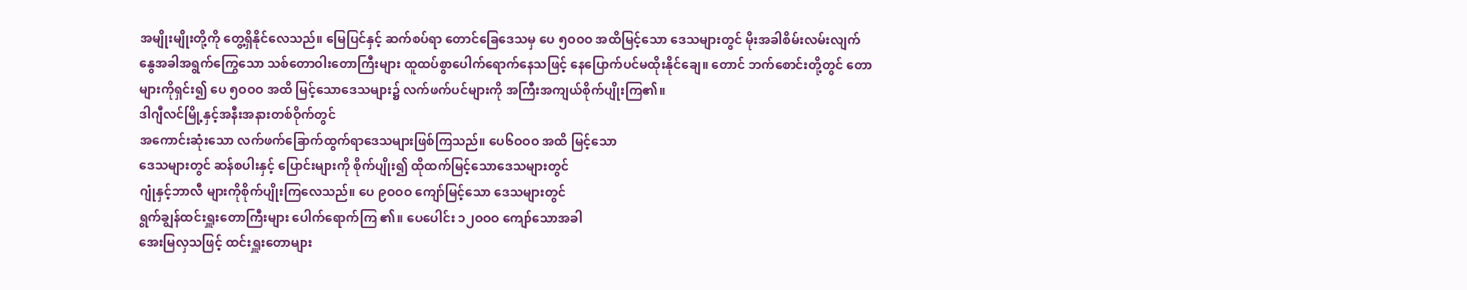အမျိုးမျိုးတို့ကို တွေ့ရှိနိုင်လေသည်။ မြေပြင်နှင့် ဆက်စပ်ရာ တောင်ခြေဒေသမှ ပေ ၅ဝဝဝ အထိမြင့်သော ဒေသများတွင် မိုးအခါစိမ်းလမ်းလျက် နွေအခါအရွက်ကြွေသော သစ်တောဝါးတောကြီးများ ထူထပ်စွာပေါက်ရောက်နေသဖြင့် နေပြောက်ပင်မထိုးနိုင်ချေ။ တောင် ဘက်စောင်းတို့တွင် တောများကိုရှင်း၍ ပေ ၅ဝဝဝ အထိ မြင့်သောဒေသများ၌ လက်ဖက်ပင်များကို အကြီးအကျယ်စိုက်ပျိုးကြ၏။
ဒါဂျီလင်မြို့နှင့်အနီးအနားတစ်ဝိုက်တွင်
အကောင်းဆုံးသော လက်ဖက်ခြောက်ထွက်ရာဒေသများဖြစ်ကြသည်။ ပေ၆ဝဝဝ အထိ မြင့်သော
ဒေသများတွင် ဆန်စပါးနှင့် ပြောင်းများကို စိုက်ပျိုး၍ ထိုထက်မြင့်သောဒေသများတွင်
ဂျုံနှင့်ဘာလီ များကိုစိုက်ပျိုးကြလေသည်။ ပေ ၉ဝဝဝ ကျော်မြင့်သော ဒေသများတွင်
ရွက်ချွန်ထင်းရှူးတောကြီးများ ပေါက်ရောက်ကြ ၏။ ပေပေါင်း ၁၂ဝဝဝ ကျော်သောအခါ
အေးမြလှသဖြင့် ထင်းရှူးတောများ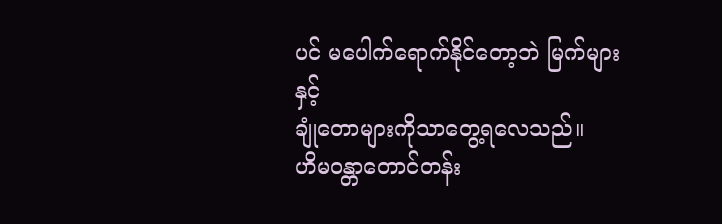ပင် မပေါက်ရောက်နိုင်တော့ဘဲ မြက်များနှင့်
ချုံတောများကိုသာတွေ့ရလေသည်။
ဟိမဝန္တာတောင်တန်း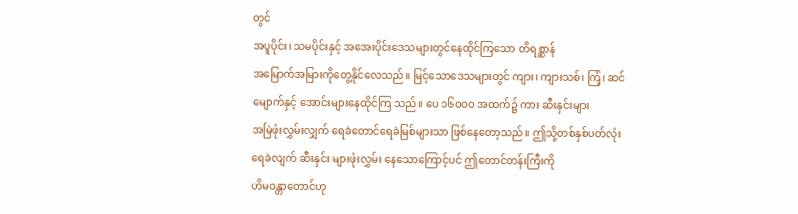တွင်
အပူပိုင်း၊ သမပိုင်းနှင့် အအေးပိုင်းဒေသများတွင်နေထိုင်ကြသော တိရစ္ဆာန်
အမြောက်အမြားကိုတွေ့နိုင်လေသည်။ မြင့်သောဒေသများတွင် ကျား၊ ကျားသစ်၊ ကြံ့၊ ဆင်
မျောက်နှင့် အောင်းများနေထိုင်ကြ သည်။ ပေ ၁၆ဝဝဝ အထက်၌ ကား ဆီးနှင်းများ
အမြဲဖုံးလွှမ်းလျှက် ရေခဲတောင်ရေခဲမြစ်များသာ ဖြစ်နေတော့သည်။ ဤသို့တစ်နှစ်ပတ်လုံး
ရေခဲလျက် ဆီးနှင်း များဖုံးလွှမ်း နေသောကြောင့်ပင် ဤတောင်တန်းကြီးကို
ဟိမဝန္တာတောင်ဟု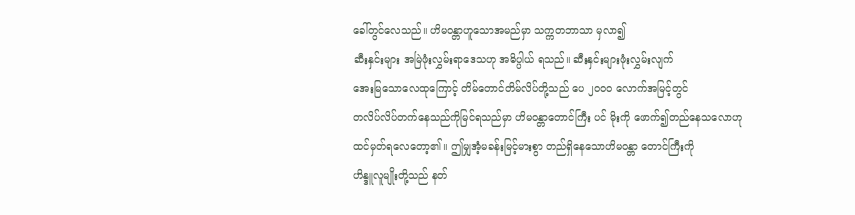ခေါ်တွင်လေသည်။ ဟိမဝန္တာဟူသောအမည်မှာ သက္ကတဘာသာ မှလာ၍
ဆီးနှင်းများ အမြဲဖုံးလွှမ်းရာဒေသဟု အဓိပ္ပါယ် ရသည်။ ဆီးနှင်းများဖုံးလွှမ်းလျက်
အေးမြသောလေထုကြောင့် တိမ်တောင်တိမ်လိပ်တို့သည် ပေ ၂ဝဝဝ လောက်အမြင့်တွင်
တလိပ်လိပ်တက်နေသည်ကိုမြင်ရသည်မှာ ဟိမဝန္တာတောင်ကြီး ပင် မိုးကို ဖောက်၍တည်နေသလောဟု
ထင်မှတ်ရလေတော့၏။ ဤမျှအံ့မခန်းမြင့်မားစွာ တည်ရှိနေသောဟိမဝန္တာ တောင်ကြီးကို
ဟိန္ဒူလူမျိုးတို့သည် နတ်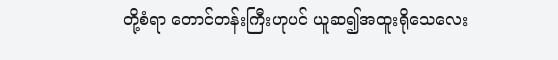တို့စံရာ တောင်တန်းကြီးဟုပင် ယူဆ၍အထူးရိုသေလေး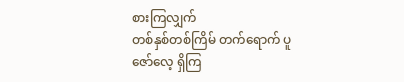စားကြလျှက်
တစ်နှစ်တစ်ကြိမ် တက်ရောက် ပူဇော်လေ့ ရှိကြ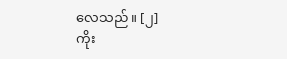လေသည်။ [၂]
ကိုး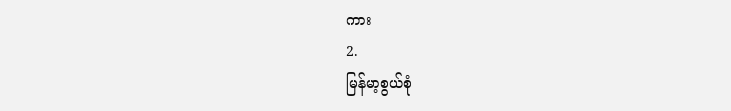ကား
2.
မြန်မာ့စွယ်စုံ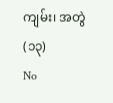ကျမ်း၊ အတွဲ(၁၃)
No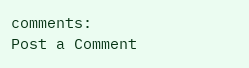comments:
Post a Comment